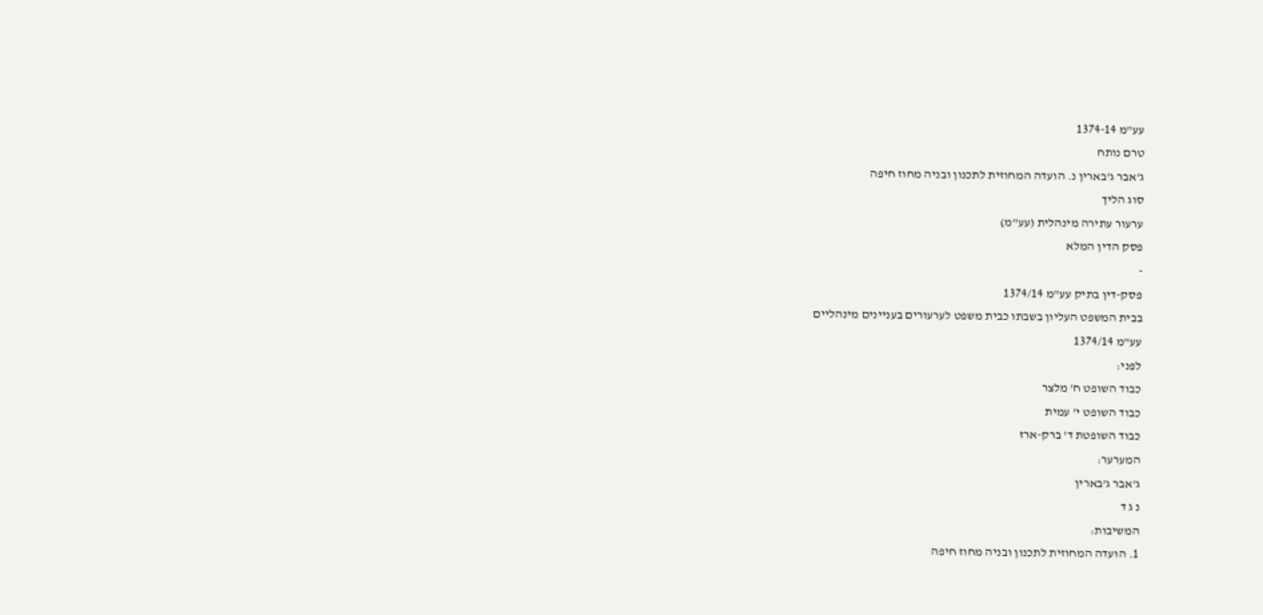עע"מ 1374-14
טרם נותח
ג'אבר ג'בארין נ. הועדה המחוזית לתכנון ובניה מחוז חיפה
סוג הליך
ערעור עתירה מינהלית (עע"מ)
פסק הדין המלא
-
פסק-דין בתיק עע"מ 1374/14
בבית המשפט העליון בשבתו כבית משפט לערעורים בעניינים מינהליים
עע"מ 1374/14
לפני:
כבוד השופט ח' מלצר
כבוד השופט י' עמית
כבוד השופטת ד' ברק-ארז
המערער:
ג'אבר ג'בארין
נ ג ד
המשיבות:
1. הועדה המחוזית לתכנון ובניה מחוז חיפה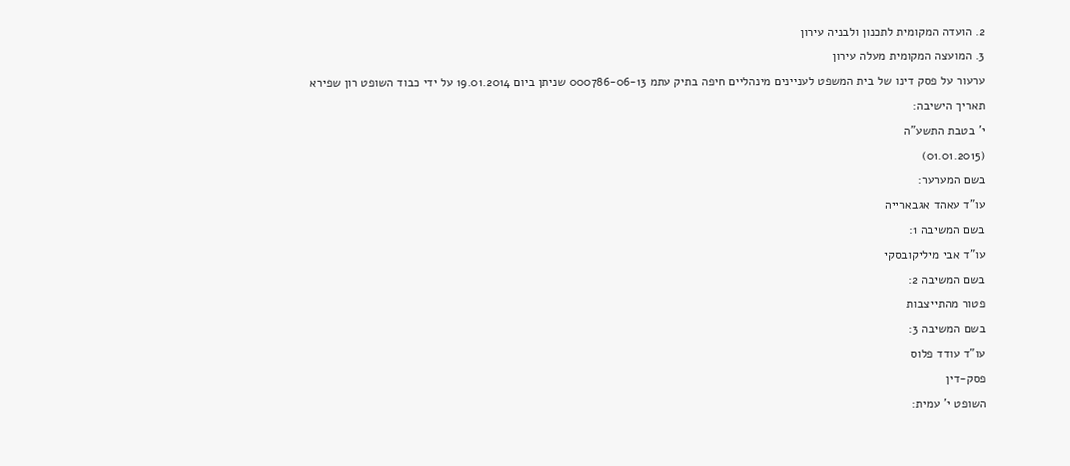2. הועדה המקומית לתכנון ולבניה עירון
3. המועצה המקומית מעלה עירון
ערעור על פסק דינו של בית המשפט לעניינים מינהליים חיפה בתיק עתמ 000786-06-13 שניתן ביום 19.01.2014 על ידי כבוד השופט רון שפירא
תאריך הישיבה:
י' בטבת התשע"ה
(01.01.2015)
בשם המערער:
עו"ד עאהד אגבארייה
בשם המשיבה 1:
עו"ד אבי מיליקובסקי
בשם המשיבה 2:
פטור מהתייצבות
בשם המשיבה 3:
עו"ד עודד פלוס
פסק-דין
השופט י' עמית: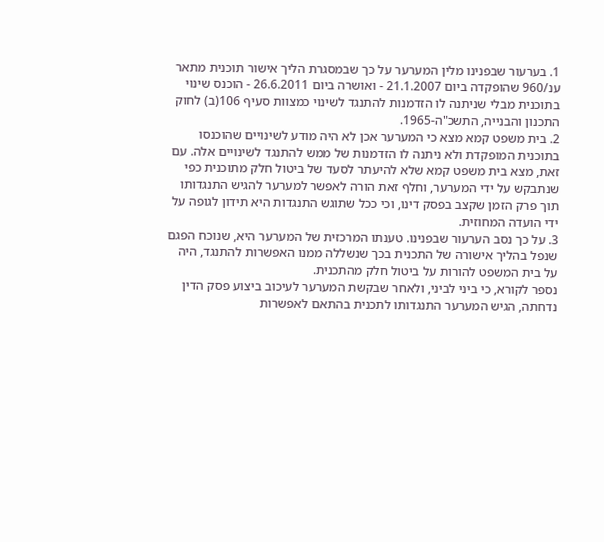1. בערעור שבפנינו מלין המערער על כך שבמסגרת הליך אישור תוכנית מתאר ענ/960 שהופקדה ביום 21.1.2007 - ואושרה ביום 26.6.2011 - הוכנס שינוי בתוכנית מבלי שניתנה לו הזדמנות להתנגד לשינוי כמצוות סעיף 106(ב) לחוק התכנון והבנייה, התשכ"ה-1965.
2. בית משפט קמא מצא כי המערער אכן לא היה מודע לשינויים שהוכנסו בתוכנית המופקדת ולא ניתנה לו הזדמנות של ממש להתנגד לשינויים אלה. עם זאת, מצא בית משפט קמא שלא להיעתר לסעד של ביטול חלק מתוכנית כפי שנתבקש על ידי המערער, וחלף זאת הורה לאפשר למערער להגיש התנגדותו תוך פרק הזמן שקצב בפסק דינו, וכי ככל שתוגש התנגדות היא תידון לגופה על ידי הועדה המחוזית.
3. על כך נסב הערעור שבפנינו. טענתו המרכזית של המערער היא, שנוכח הפגם שנפל בהליך אישורה של התכנית בכך שנשללה ממנו האפשרות להתנגד, היה על בית המשפט להורות על ביטול חלק מהתכנית.
נספר לקורא, כי ביני לביני, ולאחר שבקשת המערער לעיכוב ביצוע פסק הדין נדחתה, הגיש המערער התנגדותו לתכנית בהתאם לאפשרות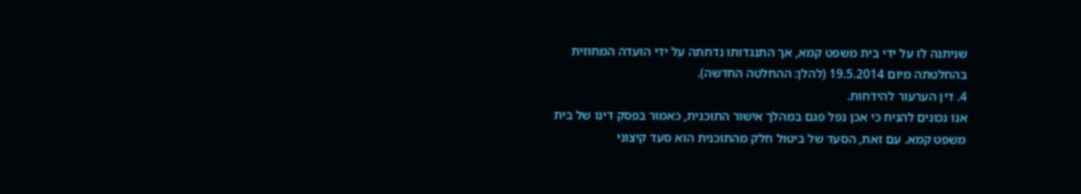שניתנה לו על ידי בית משפט קמא, אך התנגדותו נדחתה על ידי הועדה המחוזית בהחלטתה מיום 19.5.2014 (להלן: ההחלטה החדשה).
4. דין הערעור להידחות.
אנו נכונים להניח כי אכן נפל פגם במהלך אישור התוכנית, כאמור בפסק דינו של בית משפט קמא. עם זאת, הסעד של ביטול חלק מהתוכנית הוא סעד קיצוני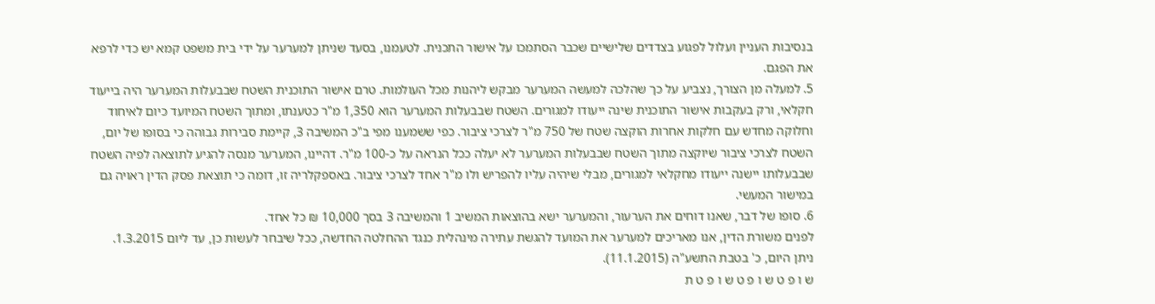בנסיבות העניין ועלול לפגוע בצדדים שלישיים שכבר הסתמכו על אישור התכנית. לטעמנו, בסעד שניתן למערער על ידי בית משפט קמא יש כדי לרפא את הפגם.
5. למעלה מן הצורך, נצביע על כך שהלכה למעשה המערער מבקש ליהנות מכל העולמות. טרם אישור התוכנית השטח שבבעלות המערער היה בייעוד חקלאי, ורק בעקבות אישור התוכנית שינה ייעודו למגורים. השטח שבבעלות המערער הוא 1,350 מ"ר כטענתו, ומתוך השטח המיועד כיום לאיחוד וחלוקה מחדש עם חלקות אחרות הוקצה שטח של 750 מ"ר לצרכי ציבור. כפי ששמענו מפי ב"כ המשיבה 3, קיימת סבירות גבוהה כי בסופו של יום, השטח לצרכי ציבור שיוקצה מתוך השטח שבבעלות המערער לא יעלה ככל הנראה על כ-100 מ"ר. דהיינו, המערער מנסה להגיע לתוצאה לפיה השטח שבבעלותו יישנה ייעודו מחקלאי למגורים, מבלי שיהיה עליו להפריש ולו מ"ר אחד לצרכי ציבור. באספקלריה זו, דומה כי תוצאת פסק הדין ראויה גם במישור המעשי.
6. סופו של דבר, שאנו דוחים את הערעור, והמערער ישא בהוצאות המשיב 1 והמשיבה 3 בסך 10,000 ₪ כל אחד.
לפנים משורת הדין, אנו מאריכים למערער את המועד להגשת עתירה מינהלית כנגד ההחלטה החדשה, ככל שיבחר לעשות כן, עד ליום 1.3.2015.
ניתן היום, כ' בטבת התשע"ה (11.1.2015).
ש ו פ ט ש ו פ ט ש ו פ ט ת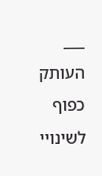___
העותק כפוף לשינויי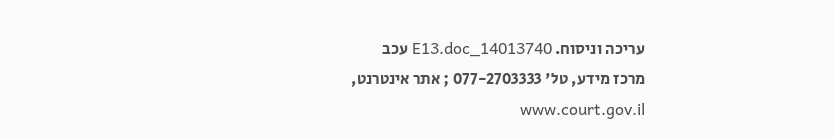עריכה וניסוח. 14013740_E13.doc עכב
מרכז מידע, טל' 077-2703333 ; אתר אינטרנט, www.court.gov.il